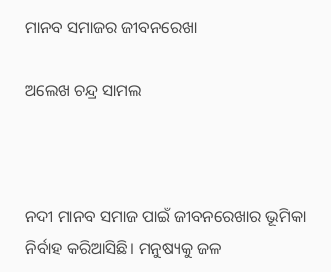ମାନବ ସମାଜର ଜୀବନରେଖା

ଅଲେଖ ଚନ୍ଦ୍ର ସାମଲ



ନଦୀ ମାନବ ସମାଜ ପାଇଁ ଜୀବନରେଖାର ଭୂମିକା ନିର୍ବାହ କରିଆସିଛି। ମନୁଷ୍ୟକୁ ଜଳ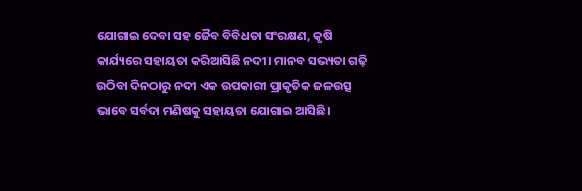ଯୋଗାଇ ଦେବା ସହ ଜୈବ ବିବିଧତା ସଂରକ୍ଷଣ, କୃଷି କାର୍ଯ୍ୟରେ ସହାୟତା କରିଆସିଛି ନଦୀ। ମାନବ ସଭ୍ୟତା ଗଢ଼ି ଉଠିବା ଦିନଠାରୁ ନଦୀ ଏକ ଉପକାରୀ ପ୍ରାକୃତିକ ଜଳଉତ୍ସ ଭାବେ ସର୍ବଦା ମଣିଷକୁ ସହାୟତା ଯୋଗାଇ ଆସିଛି।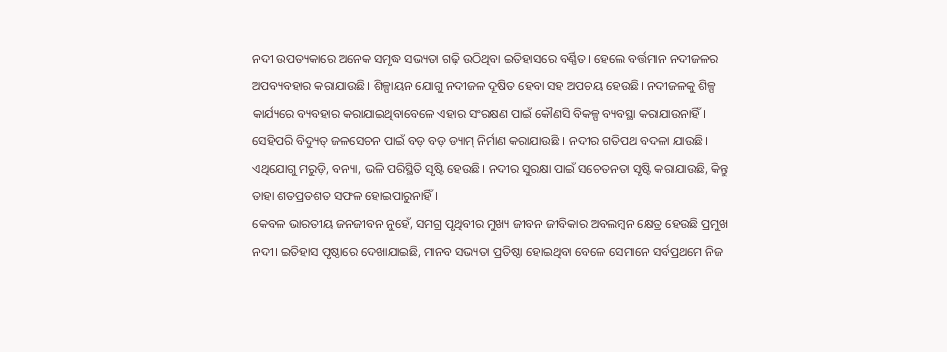ନଦୀ ଉପତ୍ୟକାରେ ଅନେକ ସମୃଦ୍ଧ ସଭ୍ୟତା ଗଢ଼ି ଉଠିଥିବା ଇତିହାସରେ ବର୍ଣ୍ଣିତ। ହେଲେ ବର୍ତ୍ତମାନ ନଦୀଜଳର ଅପବ୍ୟବହାର କରାଯାଉଛି। ଶିଳ୍ପାୟନ ଯୋଗୁ ନଦୀଜଳ ଦୂଷିତ ହେବା ସହ ଅପଚୟ ହେଉଛି। ନଦୀଜଳକୁ ଶିଳ୍ପ କାର୍ଯ୍ୟରେ ବ୍ୟବହାର କରାଯାଇଥିବାବେଳେ ଏହାର ସଂରକ୍ଷଣ ପାଇଁ କୌଣସି ବିକଳ୍ପ ବ୍ୟବସ୍ଥା କରାଯାଉନାହିଁ। ସେହିପରି ବିଦ୍ୟୁତ୍‌ ଜଳସେଚନ ପାଇଁ ବଡ଼ ବଡ଼ ଡ୍ୟାମ୍‌ ନିର୍ମାଣ କରାଯାଉଛି । ନଦୀର ଗତିପଥ ବଦଳା ଯାଉଛି। ଏଥିଯୋଗୁ ମରୁଡ଼ି, ବନ୍ୟା, ଭଳି ପରିସ୍ଥିତି ସୃଷ୍ଟି ହେଉଛି। ନଦୀର ସୁରକ୍ଷା ପାଇଁ ସଚେତନତା ସୃଷ୍ଟି କରାଯାଉଛି, କିନ୍ତୁ ତାହା ଶତପ୍ରତଶତ ସଫଳ ହୋଇପାରୁନାହିଁ।
କେବଳ ଭାରତୀୟ ଜନଜୀବନ ନୁହେଁ, ସମଗ୍ର ପୃଥିବୀର ମୁଖ୍ୟ ଜୀବନ ଜୀବିକାର ଅବଲମ୍ବନ କ୍ଷେତ୍ର ହେଉଛି ପ୍ରମୁଖ ନଦୀ। ଇତିହାସ ପୃଷ୍ଠାରେ ଦେଖାଯାଇଛି, ମାନବ ସଭ୍ୟତା ପ୍ରତିଷ୍ଠା ହୋଇଥିବା ବେଳେ ସେମାନେ ସର୍ବପ୍ରଥମେ ନିଜ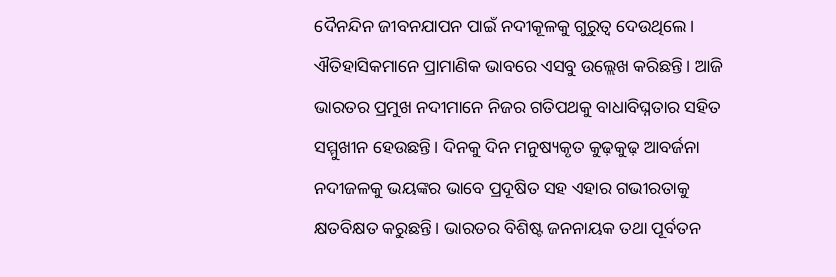ଦୈନନ୍ଦିନ ଜୀବନଯାପନ ପାଇଁ ନଦୀକୂଳକୁ ଗୁରୁତ୍ୱ ଦେଉଥିଲେ। ଐତିହାସିକମାନେ ପ୍ରାମାଣିକ ଭାବରେ ଏସବୁ ଉଲ୍ଲେଖ କରିଛନ୍ତି। ଆଜି ଭାରତର ପ୍ରମୁଖ ନଦୀମାନେ ନିଜର ଗତିପଥକୁ ବାଧାବିଘ୍ନତାର ସହିତ ସମ୍ମୁଖୀନ ହେଉଛନ୍ତି। ଦିନକୁ ଦିନ ମନୁଷ୍ୟକୃତ କୁଢ଼କୁଢ଼ ଆବର୍ଜନା ନଦୀଜଳକୁ ଭୟଙ୍କର ଭାବେ ପ୍ରଦୂଷିତ ସହ ଏହାର ଗଭୀରତାକୁ କ୍ଷତବିକ୍ଷତ କରୁଛନ୍ତି। ଭାରତର ବିଶିଷ୍ଟ ଜନନାୟକ ତଥା ପୂର୍ବତନ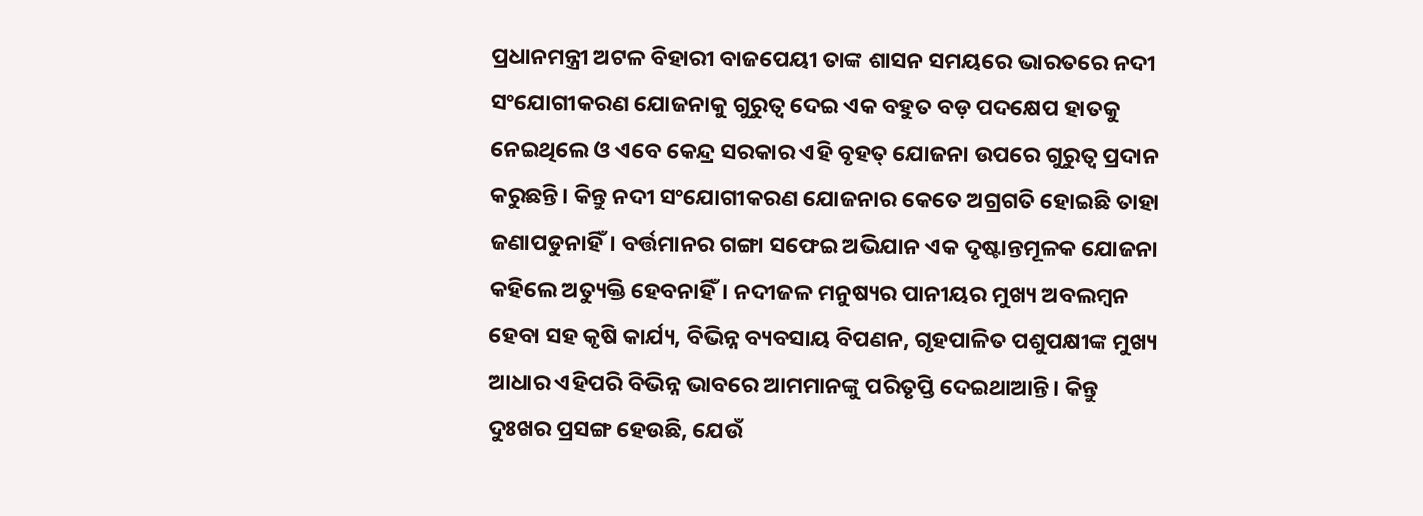ପ୍ରଧାନମନ୍ତ୍ରୀ ଅଟଳ ବିହାରୀ ବାଜପେୟୀ ତାଙ୍କ ଶାସନ ସମୟରେ ଭାରତରେ ନଦୀ ସଂଯୋଗୀକରଣ ଯୋଜନାକୁ ଗୁରୁତ୍ୱ ଦେଇ ଏକ ବହୁତ ବଡ଼ ପଦକ୍ଷେପ ହାତକୁ ନେଇଥିଲେ ଓ ଏବେ କେନ୍ଦ୍ର ସରକାର ଏହି ବୃହତ୍‌ ଯୋଜନା ଉପରେ ଗୁରୁତ୍ୱ ପ୍ରଦାନ କରୁଛନ୍ତି। କିନ୍ତୁ ନଦୀ ସଂଯୋଗୀକରଣ ଯୋଜନାର କେତେ ଅଗ୍ରଗତି ହୋଇଛି ତାହା ଜଣାପଡୁନାହିଁ। ବର୍ତ୍ତମାନର ଗଙ୍ଗା ସଫେଇ ଅଭିଯାନ ଏକ ଦୃଷ୍ଟାନ୍ତମୂଳକ ଯୋଜନା କହିଲେ ଅତ୍ୟୁକ୍ତି ହେବନାହିଁ। ନଦୀଜଳ ମନୁଷ୍ୟର ପାନୀୟର ମୁଖ୍ୟ ଅବଲମ୍ବନ ହେବା ସହ କୃଷି କାର୍ଯ୍ୟ, ବିଭିନ୍ନ ବ୍ୟବସାୟ ବିପଣନ, ଗୃହପାଳିତ ପଶୁପକ୍ଷୀଙ୍କ ମୁଖ୍ୟ ଆଧାର ଏହିପରି ବିଭିନ୍ନ ଭାବରେ ଆମମାନଙ୍କୁ ପରିତୃପ୍ତି ଦେଇଥାଆନ୍ତି। କିନ୍ତୁ ଦୁଃଖର ପ୍ରସଙ୍ଗ ହେଉଛି, ଯେଉଁ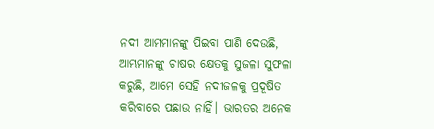ନଦୀ ଆମମାନଙ୍କୁ ପିଇବା ପାଣି ଦେଉଛି, ଆମ୍ଭମାନଙ୍କୁ ଚାଷର କ୍ଷେତକୁ ସୁଜଳା ସୁଫଳା କରୁଛି, ଆମେ ସେହି ନଦୀଜଳକୁ ପ୍ରଦୂଷିତ କରିବାରେ ପଛାଉ ନାହିଁ। ଭାରତର ଅନେକ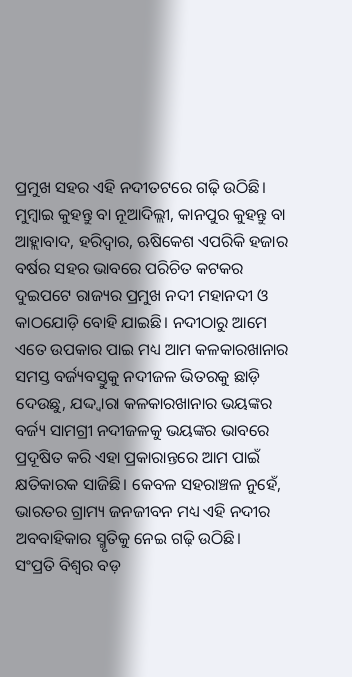ପ୍ରମୁଖ ସହର ଏହି ନଦୀତଟରେ ଗଢ଼ି ଉଠିଛି। ମୁମ୍ବାଇ କୁହନ୍ତୁ ବା ନୂଆଦିଲ୍ଲୀ, କାନପୁର କୁହନ୍ତୁ ବା ଆହ୍ଲାବାଦ, ହରିଦ୍ୱାର, ଋଷିକେଶ ଏପରିକି ହଜାର ବର୍ଷର ସହର ଭାବରେ ପରିଚିତ କଟକର ଦୁଇପଟେ ରାଜ୍ୟର ପ୍ରମୁଖ ନଦୀ ମହାନଦୀ ଓ କାଠଯୋଡ଼ି ବୋହି ଯାଇଛି। ନଦୀଠାରୁ ଆମେ ଏତେ ଉପକାର ପାଇ ମଧ୍ୟ ଆମ କଳକାରଖାନାର ସମସ୍ତ ବର୍ଜ୍ୟବସ୍ତୁକୁ ନଦୀଜଳ ଭିତରକୁ ଛାଡ଼ି ଦେଉଛୁ, ଯଦ୍ଦ୍ବାରା କଳକାରଖାନାର ଭୟଙ୍କର ବର୍ଜ୍ୟ ସାମଗ୍ରୀ ନଦୀଜଳକୁ ଭୟଙ୍କର ଭାବରେ ପ୍ରଦୂଷିତ କରି ଏହା ପ୍ରକାରାନ୍ତରେ ଆମ ପାଇଁ କ୍ଷତିକାରକ ସାଜିଛି। କେବଳ ସହରାଞ୍ଚଳ ନୁହେଁ, ଭାରତର ଗ୍ରାମ୍ୟ ଜନଜୀବନ ମଧ୍ୟ ଏହି ନଦୀର ଅବବାହିକାର ସ୍ମୃତିକୁ ନେଇ ଗଢ଼ି ଉଠିଛି।
ସଂପ୍ରତି ବିଶ୍ୱର ବଡ଼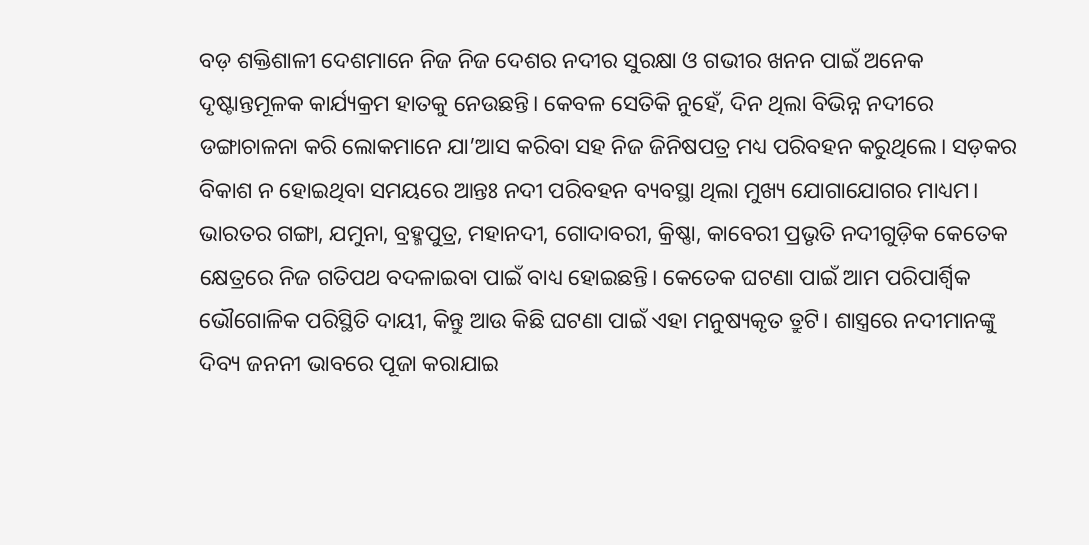ବଡ଼ ଶକ୍ତିଶାଳୀ ଦେଶମାନେ ନିଜ ନିଜ ଦେଶର ନଦୀର ସୁରକ୍ଷା ଓ ଗଭୀର ଖନନ ପାଇଁ ଅନେକ ଦୃଷ୍ଟାନ୍ତମୂଳକ କାର୍ଯ୍ୟକ୍ରମ ହାତକୁ ନେଉଛନ୍ତି। କେବଳ ସେତିକି ନୁହେଁ, ଦିନ ଥିଲା ବିଭିନ୍ନ ନଦୀରେ ଡଙ୍ଗାଚାଳନା କରି ଲୋକମାନେ ଯା’ଆସ କରିବା ସହ ନିଜ ଜିନିଷପତ୍ର ମଧ୍ୟ ପରିବହନ କରୁଥିଲେ। ସଡ଼କର ବିକାଶ ନ ହୋଇଥିବା ସମୟରେ ଆନ୍ତଃ ନଦୀ ପରିବହନ ବ୍ୟବସ୍ଥା ଥିଲା ମୁଖ୍ୟ ଯୋଗାଯୋଗର ମାଧ୍ୟମ। ଭାରତର ଗଙ୍ଗା, ଯମୁନା, ବ୍ରହ୍ମପୁତ୍ର, ମହାନଦୀ, ଗୋଦାବରୀ, କ୍ରିଷ୍ଣା, କାବେରୀ ପ୍ରଭୃତି ନଦୀଗୁଡ଼ିକ କେତେକ କ୍ଷେତ୍ରରେ ନିଜ ଗତିପଥ ବଦଳାଇବା ପାଇଁ ବାଧ୍ୟ ହୋଇଛନ୍ତି। କେତେକ ଘଟଣା ପାଇଁ ଆମ ପରିପାର୍ଶ୍ୱିକ ଭୌଗୋଳିକ ପରିସ୍ଥିତି ଦାୟୀ, କିନ୍ତୁ ଆଉ କିଛି ଘଟଣା ପାଇଁ ଏହା ମନୁଷ୍ୟକୃତ ତ୍ରୁଟି। ଶାସ୍ତ୍ରରେ ନଦୀମାନଙ୍କୁ ଦିବ୍ୟ ଜନନୀ ଭାବରେ ପୂଜା କରାଯାଇ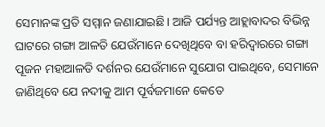ସେମାନଙ୍କ ପ୍ରତି ସମ୍ମାନ ଜଣାଯାଇଛି। ଆଜି ପର୍ଯ୍ୟନ୍ତ ଆହ୍ଲାବାଦର ବିଭିନ୍ନ ଘାଟରେ ଗଙ୍ଗା ଆଳତି ଯେଉଁମାନେ ଦେଖିଥିବେ ବା ହରିଦ୍ୱାରରେ ଗଙ୍ଗା ପୂଜନ ମହାଆଳତି ଦର୍ଶନର ଯେଉଁମାନେ ସୁଯୋଗ ପାଇଥିବେ, ସେମାନେ ଜାଣିଥିବେ ଯେ ନଦୀକୁ ଆମ ପୂର୍ବଜମାନେ କେତେ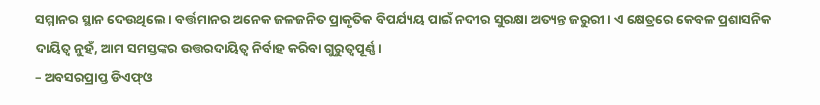ସମ୍ମାନର ସ୍ଥାନ ଦେଉଥିଲେ। ବର୍ତ୍ତମାନର ଅନେକ ଜଳଜନିତ ପ୍ରାକୃତିକ ବିପର୍ଯ୍ୟୟ ପାଇଁ ନଦୀର ସୁରକ୍ଷା ଅତ୍ୟନ୍ତ ଜରୁରୀ। ଏ କ୍ଷେତ୍ରରେ କେବଳ ପ୍ରଶାସନିକ ଦାୟିତ୍ୱ ନୁହଁ, ଆମ ସମସ୍ତଙ୍କର ଉତ୍ତରଦାୟିତ୍ୱ ନିର୍ବାହ କରିବା ଗୁରୁତ୍ୱପୂର୍ଣ୍ଣ।
– ଅବସରପ୍ରାପ୍ତ ଡିଏଫ୍‌ଓ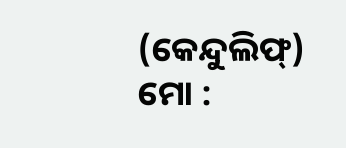(କେନ୍ଦୁଲିଫ୍‌)
ମୋ :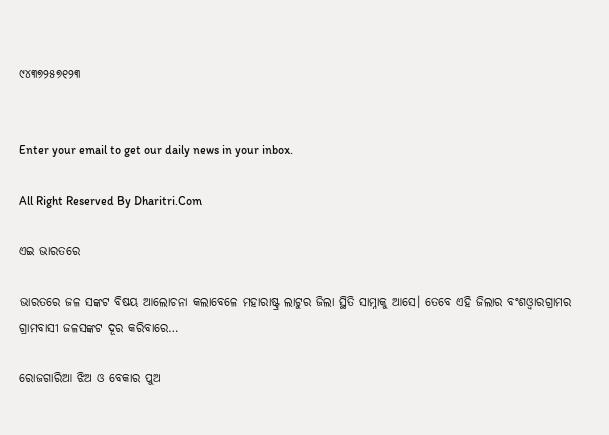୯୪୩୭୨୫୭୧୨୩


Enter your email to get our daily news in your inbox.

All Right Reserved By Dharitri.Com

ଏଇ ଭାରତରେ

ଭାରତରେ ଜଳ ସଙ୍କଟ ବିଷୟ ଆଲୋଚନା କଲାବେଳେ ମହାରାଷ୍ଟ୍ର ଲାଟୁର ଜିଲା ସ୍ଥିତି ସାମ୍ନାକୁ ଆସେ। ତେବେ ଏହି ଜିଲାର ବଂଶଓ୍ବାରଗ୍ରାମର ଗ୍ରାମବାସୀ ଜଳସଙ୍କଟ ଦୂର କରିବାରେ…

ରୋଜଗାରିଆ ଝିଅ ଓ ବେକାର ପୁଅ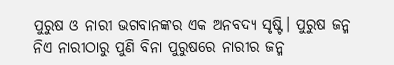ପୁରୁଷ ଓ ନାରୀ ଭଗବାନଙ୍କର ଏକ ଅନବଦ୍ୟ ସୃଷ୍ଟି। ପୁରୁଷ ଜନ୍ମ ନିଏ ନାରୀଠାରୁ ପୁଣି ବିନା ପୁରୁଷରେ ନାରୀର ଜନ୍ମ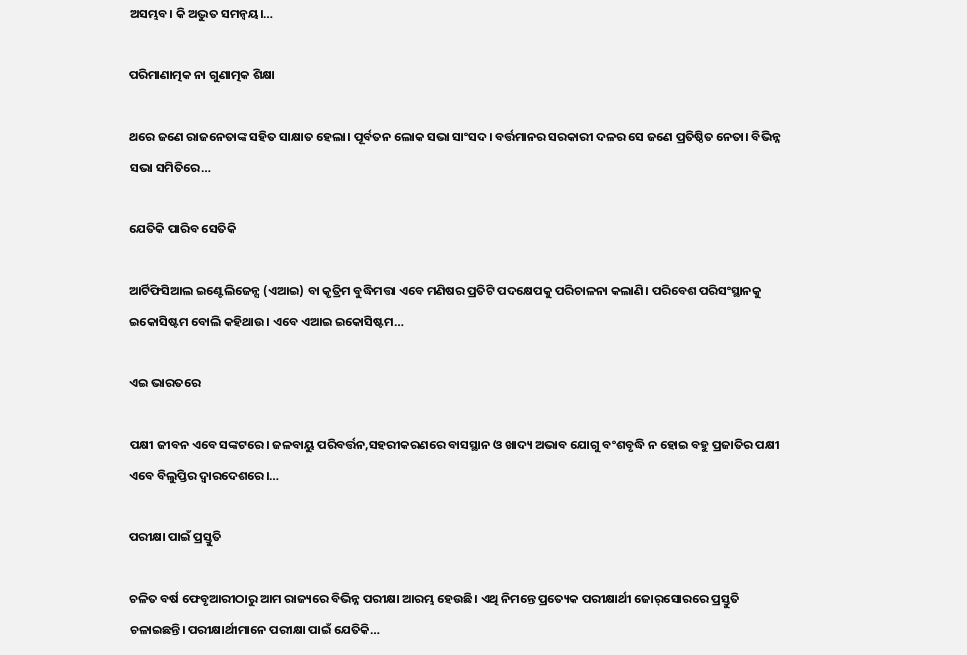ଅସମ୍ଭବ। କି ଅଦ୍ଭୁତ ସମନ୍ବୟ।…

ପରିମାଣାତ୍ମକ ନା ଗୁଣାତ୍ମକ ଶିକ୍ଷା

ଥରେ ଜଣେ ରାଜନେତାଙ୍କ ସହିତ ସାକ୍ଷାତ ହେଲା। ପୂର୍ବତନ ଲୋକ ସଭା ସାଂସଦ। ବର୍ତ୍ତମାନର ସରକାରୀ ଦଳର ସେ ଜଣେ ପ୍ରତିଷ୍ଠିତ ନେତା। ବିଭିନ୍ନ ସଭା ସମିତିରେ…

ଯେତିକି ପାରିବ ସେତିକି

ଆର୍ଟିଫିସିଆଲ ଇଣ୍ଟେଲିଜେନ୍ସ (ଏଆଇ) ବା କୃତ୍ରିମ ବୁଦ୍ଧିମତ୍ତା ଏବେ ମଣିଷର ପ୍ରତିଟି ପଦକ୍ଷେପକୁ ପରିଚାଳନା କଲାଣି। ପରିବେଶ ପରିସଂସ୍ଥାନକୁ ଇକୋସିଷ୍ଟମ ବୋଲି କହିଥାଉ। ଏବେ ଏଆଇ ଇକୋସିଷ୍ଟମ…

ଏଇ ଭାରତରେ

ପକ୍ଷୀ ଜୀବନ ଏବେ ସଙ୍କଟରେ। ଜଳବାୟୁ ପରିବର୍ତ୍ତନ,ସହରୀକରଣରେ ବାସସ୍ଥାନ ଓ ଖାଦ୍ୟ ଅଭାବ ଯୋଗୁ ବଂଶବୃଦ୍ଧି ନ ହୋଇ ବହୁ ପ୍ରଜାତିର ପକ୍ଷୀ ଏବେ ବିଲୁପ୍ତିର ଦ୍ୱାରଦେଶରେ।…

ପରୀକ୍ଷା ପାଇଁ ପ୍ରସ୍ତୁତି

ଚଳିତ ବର୍ଷ ଫେବୃଆରୀଠାରୁ ଆମ ରାଜ୍ୟରେ ବିଭିନ୍ନ ପରୀକ୍ଷା ଆରମ୍ଭ ହେଉଛି। ଏଥି ନିମନ୍ତେ ପ୍ରତ୍ୟେକ ପରୀକ୍ଷାର୍ଥୀ ଜୋର୍‌ସୋରରେ ପ୍ରସ୍ତୁତି ଚଳାଇଛନ୍ତି। ପରୀକ୍ଷାର୍ଥୀମାନେ ପରୀକ୍ଷା ପାଇଁ ଯେତିକି…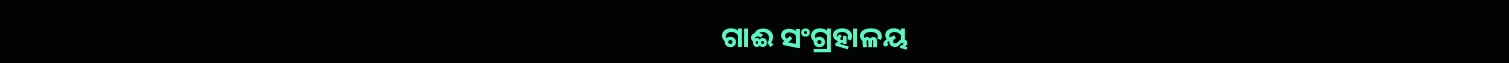ଗାଈ ସଂଗ୍ରହାଳୟ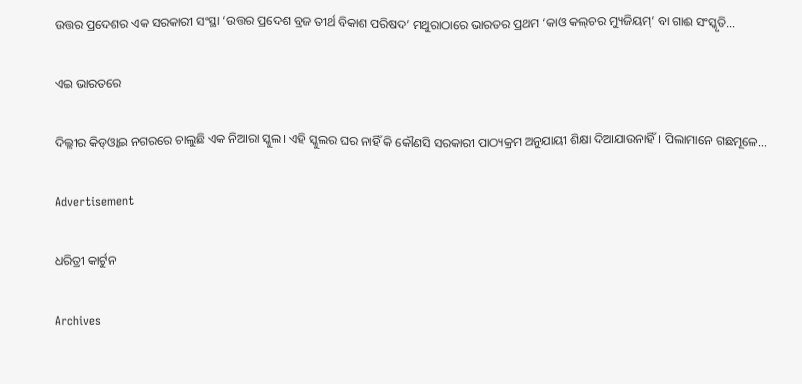ଉତ୍ତର ପ୍ରଦେଶର ଏକ ସରକାରୀ ସଂସ୍ଥା ‘ଉତ୍ତର ପ୍ରଦେଶ ବ୍ରଜ ତୀର୍ଥ ବିକାଶ ପରିଷଦ’ ମଥୁରାଠାରେ ଭାରତର ପ୍ରଥମ ‘କାଓ କଲ୍‌ଚର ମ୍ୟୁଜିୟମ୍‌’ ବା ଗାଈ ସଂସ୍କୃତି…

ଏଇ ଭାରତରେ

ଦିଲ୍ଲୀର କିଡ୍‌ଓ୍ବାଇ ନଗରରେ ଚାଲୁଛି ଏକ ନିଆରା ସ୍କୁଲ। ଏହି ସ୍କୁଲର ଘର ନାହିଁ କି କୌଣସି ସରକାରୀ ପାଠ୍ୟକ୍ରମ ଅନୁଯାୟୀ ଶିକ୍ଷା ଦିଆଯାଉନାହିଁ। ପିଲାମାନେ ଗଛମୂଳେ…

Advertisement

ଧରିତ୍ରୀ କାର୍ଟୁନ

Archives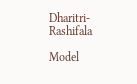Dharitri-Rashifala

Model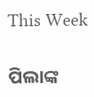This Week

ପିଲାଙ୍କ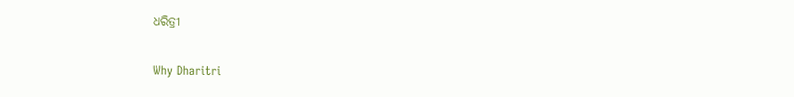ଧରିତ୍ରୀ

Why Dharitri